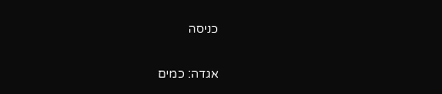כניסה

אגדה: כמים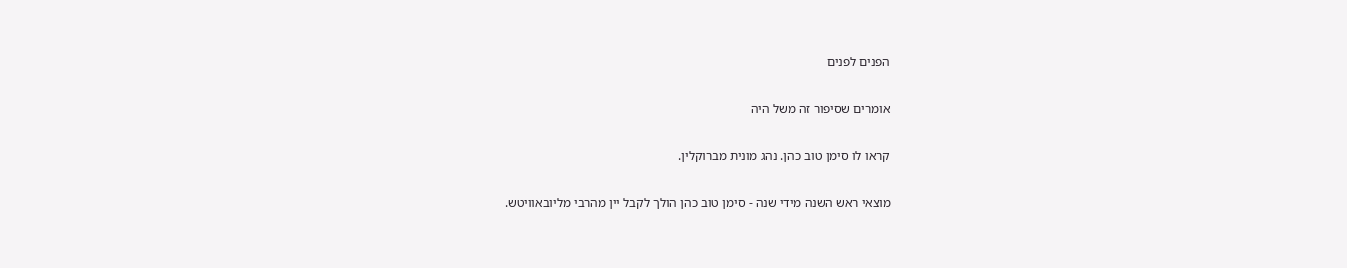הפנים לפנים

אומרים שסיפור זה משל היה

קראו לו סימן טוב כהן. נהג מונית מברוקלין.

מוצאי ראש השנה מידי שנה - סימן טוב כהן הולך לקבל יין מהרבי מליובאוויטש.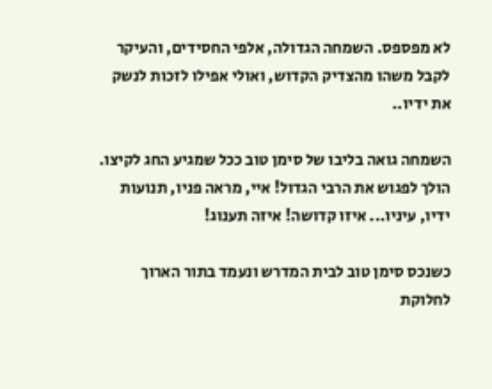לא מפספס. השמחה הגדולה, אלפי החסידים, והעיקר לקבל משהו מהצדיק הקדוש, ואולי אפילו לזכות לנשק את ידיו..

השמחה גואה בליבו של סימן טוב ככל שמגיע החג לקיצו. הולך לפגוש את הרבי הגדול! איי, מראה פניו, תנועות ידיו, עיניו... איזו קדושה! איזה תענוג!

כשנכס סימן טוב לבית המדרש ונעמד בתור הארוך לחלוקת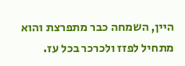היין, השמחה כבר מתפרצת והוא מתחיל לפזז ולכרכר בכל עז.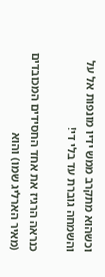וכשהוא מתקרב ממש ידיו מונפות אל על והשמחה גוברת עד בלי די!

כנראה הרגיז את אחד החסידים המכובדים (מאיר הארליג שמו) והוא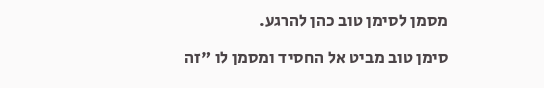מסמן לסימן טוב כהן להרגע.

סימן טוב מביט אל החסיד ומסמן לו "זה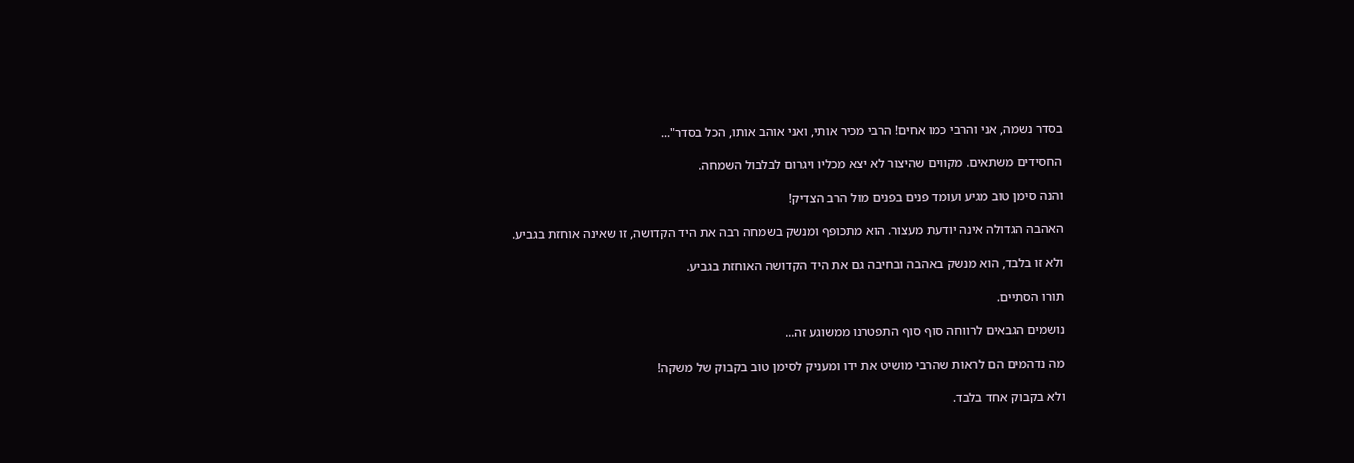בסדר נשמה, אני והרבי כמו אחים! הרבי מכיר אותי, ואני אוהב אותו, הכל בסדר"...

החסידים משתאים. מקווים שהיצור לא יצא מכליו ויגרום לבלבול השמחה.

והנה סימן טוב מגיע ועומד פנים בפנים מול הרב הצדיק!

האהבה הגדולה אינה יודעת מעצור. הוא מתכופף ומנשק בשמחה רבה את היד הקדושה, זו שאינה אוחזת בגביע.

ולא זו בלבד, הוא מנשק באהבה ובחיבה גם את היד הקדושה האוחזת בגביע.

תורו הסתיים.

נושמים הגבאים לרווחה סוף סוף התפטרנו ממשוגע זה...

מה נדהמים הם לראות שהרבי מושיט את ידו ומעניק לסימן טוב בקבוק של משקה!

ולא בקבוק אחד בלבד.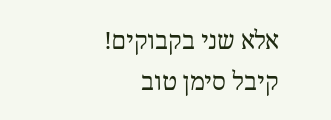אלא שני בקבוקים! קיבל סימן טוב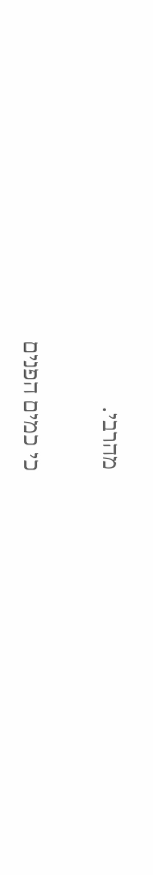מהרבי.

כי כמים הפנים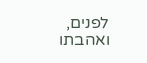לפנים, ואהבתו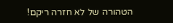הטהורה של לא חזרה ריקם!